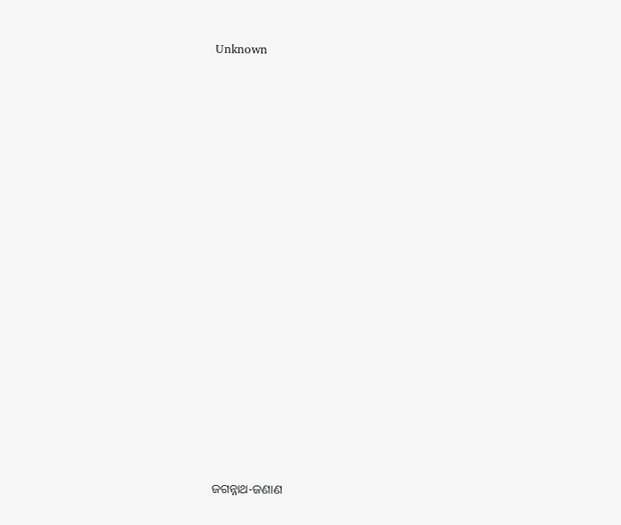Unknown





















ଜଗନ୍ନାଥ-ଜଣାଣ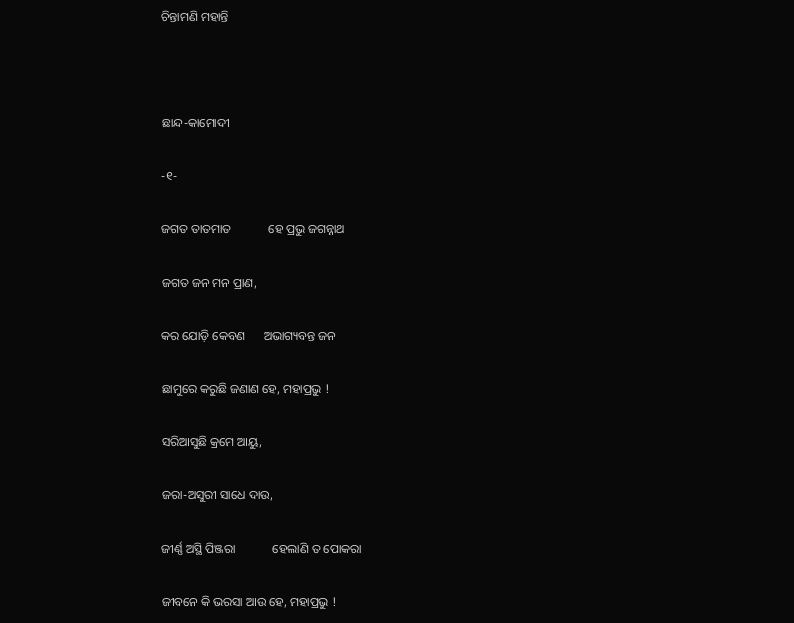ଚିନ୍ତାମଣି ମହାନ୍ତି



ଛାନ୍ଦ-କାମୋଦୀ

-୧-

ଜଗତ ତାତମାତ            ହେ ପ୍ରଭୁ ଜଗନ୍ନାଥ

ଜଗତ ଜନ ମନ ପ୍ରାଣ,

କର ଯୋଡ଼ି କେବଣ      ଅଭାଗ୍ୟବନ୍ତ ଜନ

ଛାମୁରେ କରୁଛି ଜଣାଣ ହେ, ମହାପ୍ରଭୁ !

ସରିଆସୁଛି କ୍ରମେ ଆୟୁ,

ଜରା-ଅସୁରୀ ସାଧେ ଦାଉ,

ଜୀର୍ଣ୍ଣ ଅସ୍ଥି ପିଞ୍ଜରା            ହେଲାଣି ତ ପୋକରା

ଜୀବନେ କି ଭରସା ଆଉ ହେ, ମହାପ୍ରଭୁ !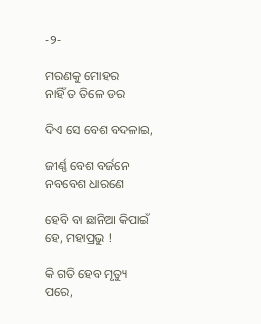-୨-

ମରଣକୁ ମୋହର            ନାହିଁ ତ ତିଳେ ଡର

ଦିଏ ସେ ବେଶ ବଦଳାଇ,

ଜୀର୍ଣ୍ଣ ବେଶ ବର୍ଜନେ      ନବବେଶ ଧାରଣେ

ହେବି ବା ଛାନିଆ କିପାଇଁ ହେ, ମହାପ୍ରଭୁ !

କି ଗତି ହେବ ମୃତ୍ୟୁ ପରେ,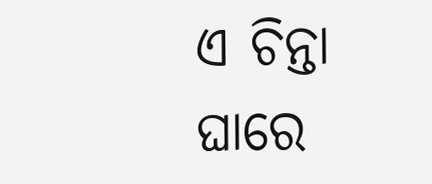ଏ ଚିନ୍ତା ଘାରେ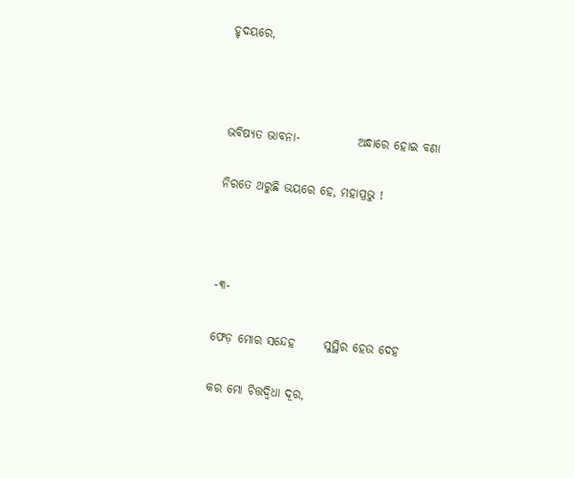ହୃଦୟରେ,



ଭବିଷ୍ୟତ ଭାବନା-            ଅନ୍ଧାରେ ହୋଇ ବଣା

ନିରତେ ଥରୁଛି ଭୟରେ ହେ, ମହାପ୍ରଭୁ !



-୩-

ଫେଡ଼ ମୋର ସନ୍ଦେହ      ସୁସ୍ଥିର ହେଉ ଦେହ

କର ମୋ ଚିତ୍ତଦ୍ୱିଧା ଦୂର,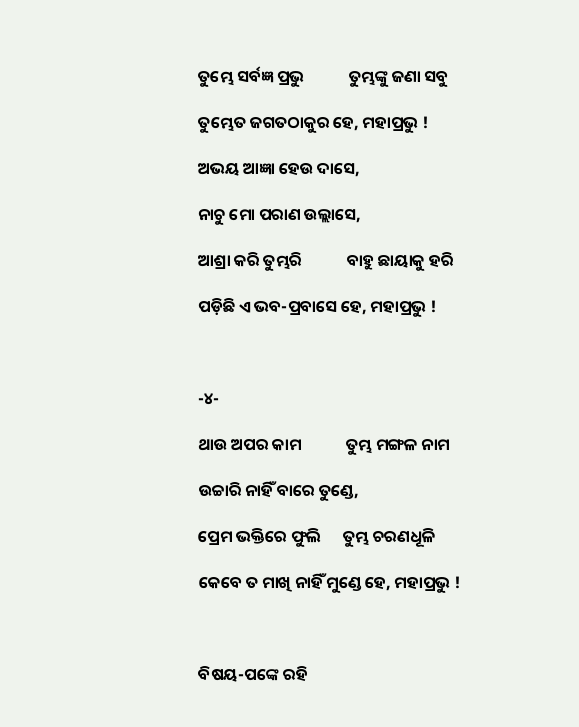ତୁମ୍ଭେ ସର୍ବଜ୍ଞ ପ୍ରଭୁ            ତୁମ୍ଭଙ୍କୁ ଜଣା ସବୁ

ତୁମ୍ଭେତ ଜଗତଠାକୁର ହେ, ମହାପ୍ରଭୁ !

ଅଭୟ ଆଜ୍ଞା ହେଉ ଦାସେ,

ନାଚୁ ମୋ ପରାଣ ଉଲ୍ଲାସେ,

ଆଶ୍ରା କରି ତୁମ୍ଭରି            ବାହୁ ଛାୟାକୁ ହରି

ପଡ଼ିଛି ଏ ଭବ-ପ୍ରବାସେ ହେ, ମହାପ୍ରଭୁ !



-୪-

ଥାଉ ଅପର କାମ            ତୁମ୍ଭ ମଙ୍ଗଳ ନାମ

ଉଚ୍ଚାରି ନାହିଁ ବାରେ ତୁଣ୍ଡେ,

ପ୍ରେମ ଭକ୍ତିରେ ଫୁଲି      ତୁମ୍ଭ ଚରଣଧୂଳି

କେବେ ତ ମାଖି ନାହିଁ ମୁଣ୍ଡେ ହେ, ମହାପ୍ରଭୁ !



ବିଷୟ-ପଙ୍କେ ରହି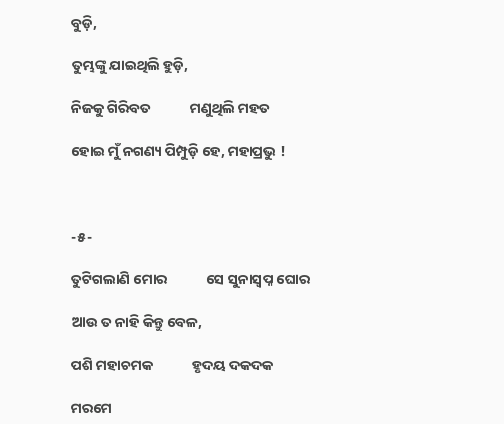ବୁଡ଼ି,

ତୁମ୍ଭଙ୍କୁ ଯାଇଥିଲି ହୁଡ଼ି,

ନିଜକୁ ଗିରିବତ            ମଣୁଥିଲି ମହତ

ହୋଇ ମୁଁ ନଗଣ୍ୟ ପିମ୍ପୁଡ଼ି ହେ, ମହାପ୍ରଭୁ !



-୫-

ତୁଟିଗଲାଣି ମୋର            ସେ ସୁନାସ୍ୱପ୍ନ ଘୋର

ଆଉ ତ ନାହି କିନ୍ତୁ ବେଳ,

ପଶି ମହାଚମକ            ହୃଦୟ ଦକଦକ

ମରମେ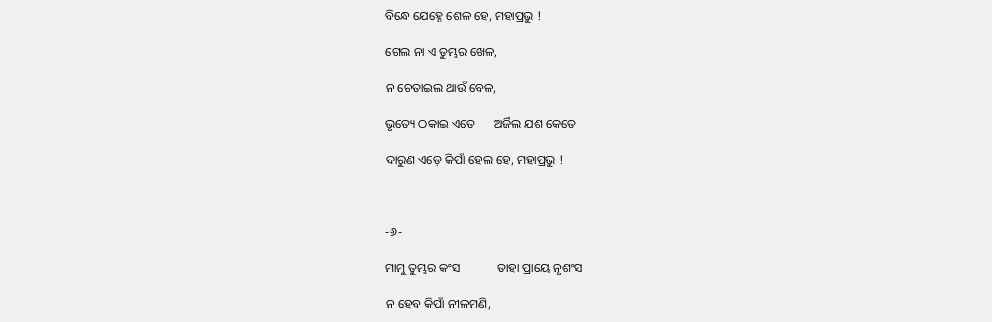ବିନ୍ଧେ ଯେହ୍ନେ ଶେଳ ହେ, ମହାପ୍ରଭୁ !

ଗେଲ ନା ଏ ତୁମ୍ଭର ଖେଳ,

ନ ଚେତାଇଲ ଥାଉଁ ବେଳ,

ଭୃତ୍ୟେ ଠକାଇ ଏତେ      ଅର୍ଜିଲ ଯଶ କେତେ

ଦାରୁଣ ଏଡ଼େ କିପାଁ ହେଲ ହେ, ମହାପ୍ରଭୁ !



-୬-

ମାମୁ ତୁମ୍ଭର କଂସ            ତାହା ପ୍ରାୟେ ନୃଶଂସ

ନ ହେବ କିପାଁ ନୀଳମଣି,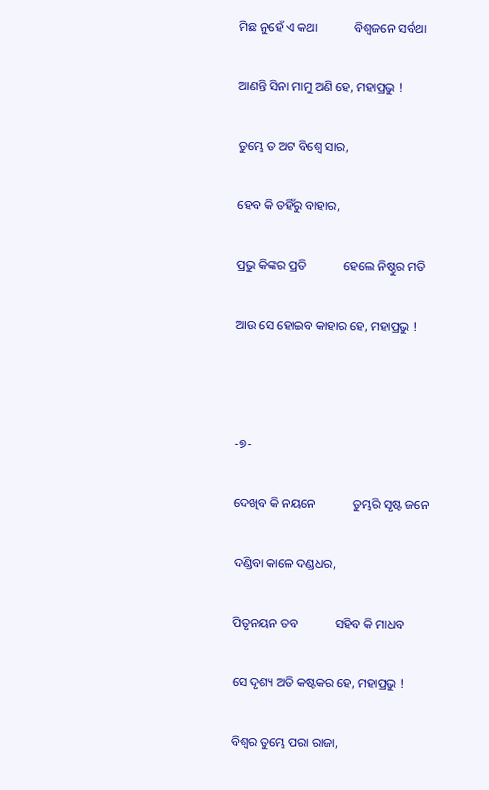ମିଛ ନୁହେଁ ଏ କଥା            ବିଶ୍ୱଜନେ ସର୍ବଥା

ଆଣନ୍ତି ସିନା ମାମୁ ଅଣି ହେ, ମହାପ୍ରଭୁ !

ତୁମ୍ଭେ ତ ଅଟ ବିଶ୍ୱେ ସାର,

ହେବ କି ତହିଁରୁ ବାହାର,

ପ୍ରଭୁ କିଙ୍କର ପ୍ରତି            ହେଲେ ନିଷ୍ଠୁର ମତି

ଆଉ ସେ ହୋଇବ କାହାର ହେ, ମହାପ୍ରଭୁ !



-୭-

ଦେଖିବ କି ନୟନେ            ତୁମ୍ଭରି ସୃଷ୍ଟ ଜନେ

ଦଣ୍ଡିବା କାଳେ ଦଣ୍ଡଧର,

ପିତୃନୟନ ତବ            ସହିବ କି ମାଧବ

ସେ ଦୃଶ୍ୟ ଅତି କଷ୍ଟକର ହେ, ମହାପ୍ରଭୁ !

ବିଶ୍ୱର ତୁମ୍ଭେ ପରା ରାଜା,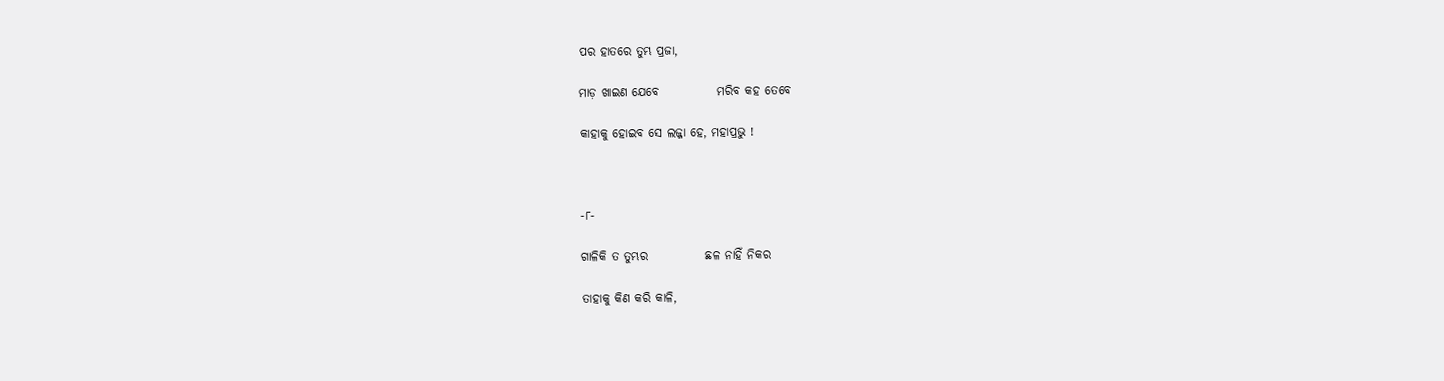ପର ହାତରେ ତୁମ୍ଭ ପ୍ରଜା,

ମାଡ଼ ଖାଇଣ ଯେବେ            ମରିବ କହ ତେବେ

କାହାକୁ ହୋଇବ ସେ ଲଜ୍ଜା ହେ, ମହାପ୍ରଭୁ !



-୮-

ଗାଳିକି ତ ତୁମ୍ଭର            ଛଳ ନାହିଁ ନିକର

ତାହାକୁ କିଣ କରି କାଳି,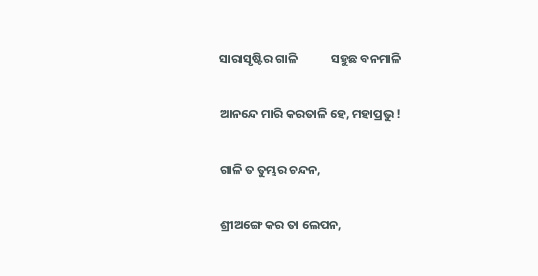ସାରାସୃଷ୍ଟିର ଗାଳି            ସହୁଛ ବନମାଳି

ଆନନ୍ଦେ ମାରି କରତାଳି ହେ, ମହାପ୍ରଭୁ !

ଗାଳି ତ ତୁମ୍ଭର ଚନ୍ଦନ,

ଶ୍ରୀଅଙ୍ଗେ କର ତା ଲେପନ,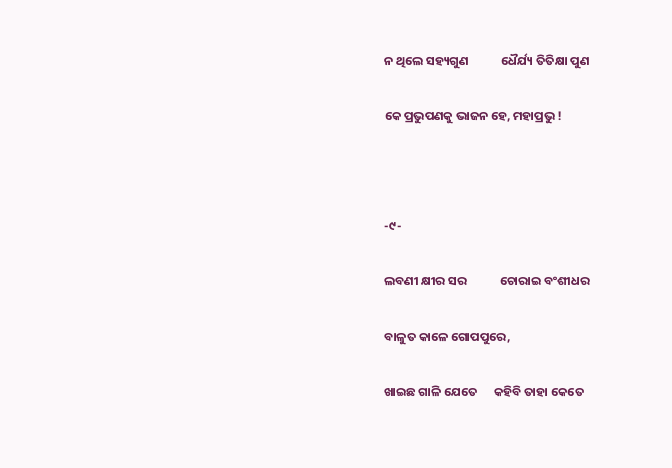ନ ଥିଲେ ସହ୍ୟଗୁଣ            ଧୈର୍ଯ୍ୟ ତିତିକ୍ଷା ପୁଣ

କେ ପ୍ରଭୁପଣକୁ ଭାଜନ ହେ, ମହାପ୍ରଭୁ !



-୯-

ଲବଣୀ କ୍ଷୀର ସର            ଚୋରାଇ ବଂଶୀଧର

ବାଳୁତ କାଳେ ଗୋପପୁରେ,

ଖାଇଛ ଗାଳି ଯେତେ      କହିବି ତାହା କେତେ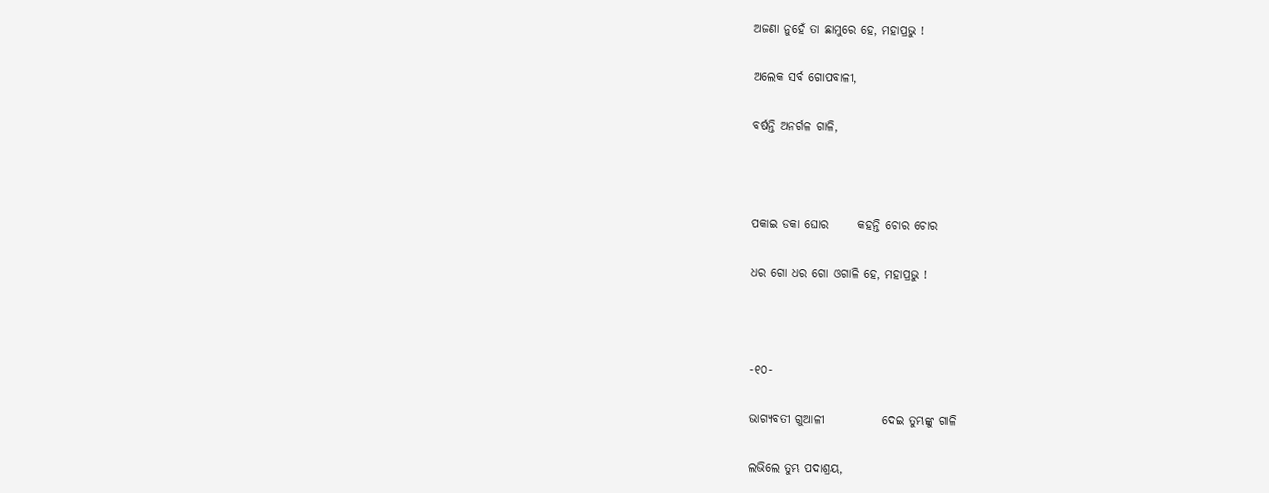ଅଜଣା ନୁହେଁ ତା ଛାମୁରେ ହେ, ମହାପ୍ରଭୁ !

ଅଲେକ ସର୍ବ ଗୋପବାଳୀ,

ବର୍ଷନ୍ତି ଅନର୍ଗଳ ଗାଳି,



ପକାଇ ଡକା ଘୋର      କହନ୍ତି ଚୋର ଚୋର

ଧର ଗୋ ଧର ଗୋ ଓଗାଳି ହେ, ମହାପ୍ରଭୁ !



-୧୦-

ଭାଗ୍ୟବତୀ ଗୁଆଳୀ            ଦେଇ ତୁମ୍ଭଙ୍କୁ ଗାଳି

ଲଭିଲେ ତୁମ୍ଭ ପଦାଶ୍ରୟ,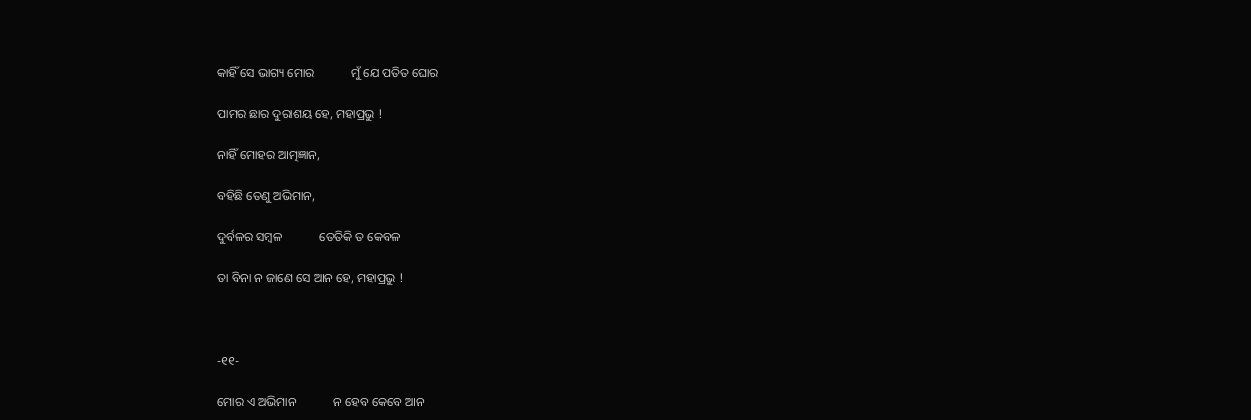କାହିଁ ସେ ଭାଗ୍ୟ ମୋର            ମୁଁ ଯେ ପତିତ ଘୋର

ପାମର ଛାର ଦୁରାଶୟ ହେ, ମହାପ୍ରଭୁ !

ନାହିଁ ମୋହର ଆତ୍ମଜ୍ଞାନ,

ବହିଛି ତେଣୁ ଅଭିମାନ,

ଦୁର୍ବଳର ସମ୍ୱଳ            ତେତିକି ତ କେବଳ

ତା ବିନା ନ ଜାଣେ ସେ ଆନ ହେ, ମହାପ୍ରଭୁ !



-୧୧-

ମୋର ଏ ଅଭିମାନ            ନ ହେବ କେବେ ଆନ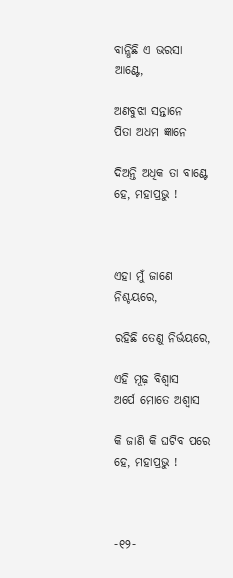ବାନ୍ଧିଛି ଏ ଭରସା ଆଣ୍ଟେ,

ଅଣବୁଝା ସନ୍ତାନେ            ପିତା ଅଧମ ଜ୍ଞାନେ

ଦିଅନ୍ତି ଅଧିକ ତା ବାଣ୍ଟେ ହେ, ମହାପ୍ରଭୁ !



ଏହା ମୁଁ ଜାଣେ ନିଶ୍ଚୟରେ,

ରହିଛି ତେଣୁ ନିର୍ଭୟରେ,

ଏହି ମୂଢ଼ ବିଶ୍ୱାସ            ଅର୍ପେ ମୋତେ ଅଶ୍ୱାସ

କି ଜାଣି କି ଘଟିବ ପରେ ହେ, ମହାପ୍ରଭୁ !



-୧୨-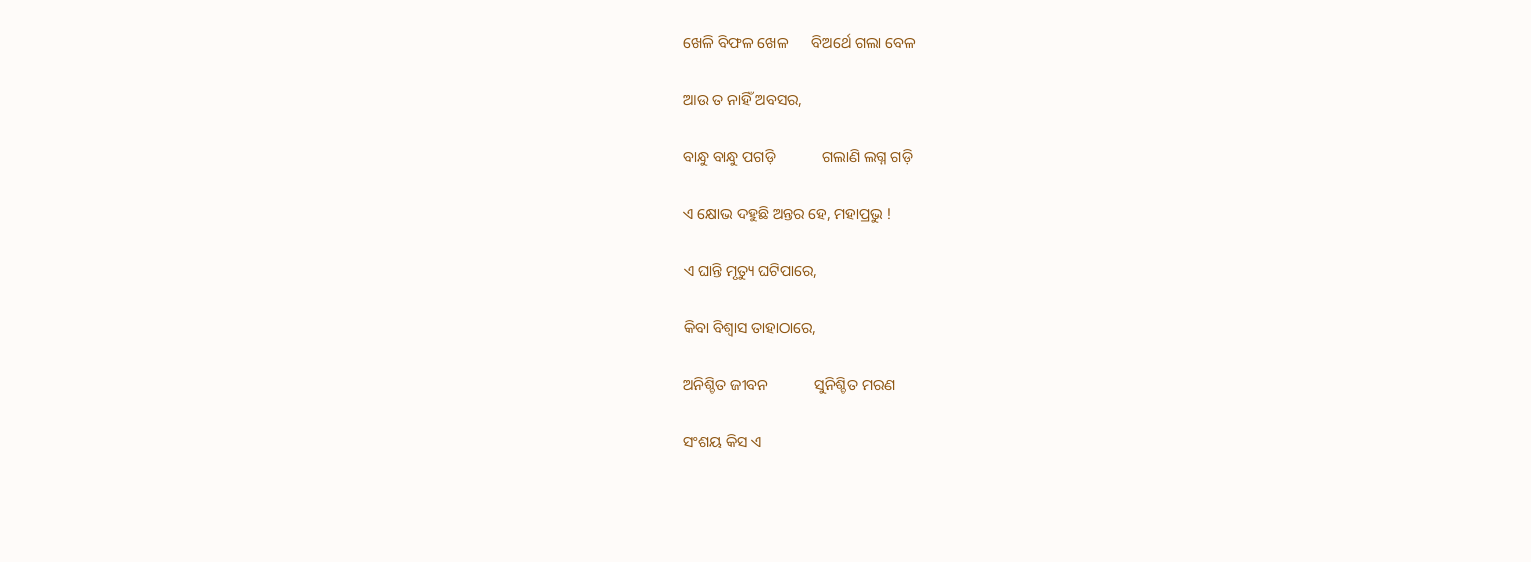ଖେଳି ବିଫଳ ଖେଳ      ବିଅର୍ଥେ ଗଲା ବେଳ

ଆଉ ତ ନାହିଁ ଅବସର,

ବାନ୍ଧୁ ବାନ୍ଧୁ ପଗଡ଼ି            ଗଲାଣି ଲଗ୍ନ ଗଡ଼ି

ଏ କ୍ଷୋଭ ଦହୁଛି ଅନ୍ତର ହେ, ମହାପ୍ରଭୁ !

ଏ ଘାନ୍ତି ମୃତ୍ୟୁ ଘଟିପାରେ,

କିବା ବିଶ୍ୱାସ ତାହାଠାରେ,

ଅନିଶ୍ଚିତ ଜୀବନ            ସୁନିଶ୍ଚିତ ମରଣ

ସଂଶୟ କିସ ଏ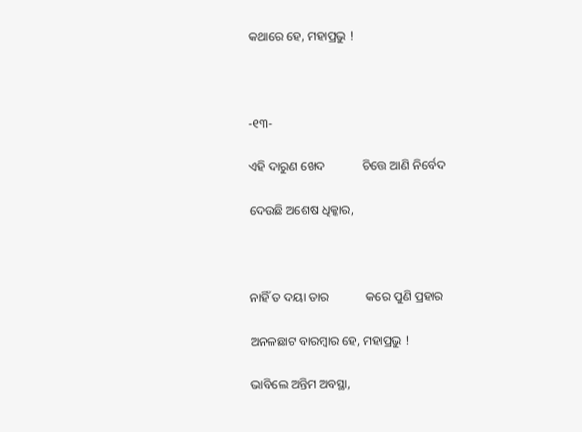କଥାରେ ହେ, ମହାପ୍ରଭୁ !



-୧୩-

ଏହି ଦାରୁଣ ଖେଦ            ଚିତ୍ତେ ଆଣି ନିର୍ବେଦ

ଦେଉଛି ଅଶେଷ ଧିକ୍କାର,



ନାହିଁ ତ ଦୟା ତାର            କରେ ପୁଣି ପ୍ରହାର

ଅନଳଛାଟ ବାରମ୍ୱାର ହେ, ମହାପ୍ରଭୁ !

ଭାବିଲେ ଅନ୍ତିମ ଅବସ୍ଥା,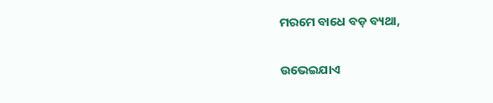ମରମେ ବାଧେ ବଡ଼ ବ୍ୟଥା,

ଉଭେଇଯାଏ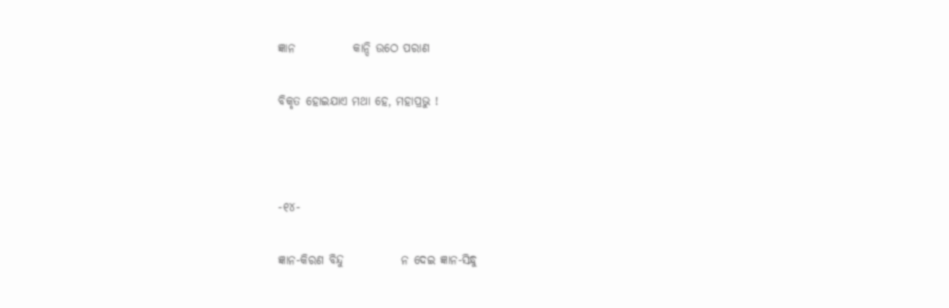ଜ୍ଞାନ            କାନ୍ଦି ଉଠେ ପରାଣ

ବିକୃତ ହୋଇଯାଏ ମଥା ହେ, ମହାପ୍ରଭୁ !



-୧୪-

ଜ୍ଞାନ-କିରଣ ବିନ୍ଦୁ            ନ ଦେଇ ଜ୍ଞାନ-ସିନ୍ଧୁ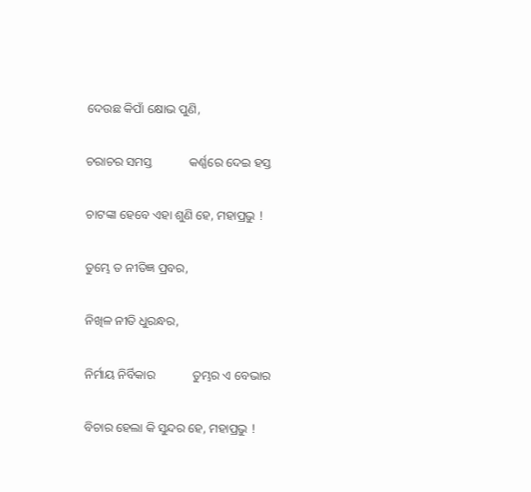ଦେଉଛ କିପାଁ କ୍ଷୋଭ ପୁଣି,

ଚରାଚର ସମସ୍ତ            କର୍ଣ୍ଣରେ ଦେଇ ହସ୍ତ

ଚାଟଙ୍କା ହେବେ ଏହା ଶୁଣି ହେ, ମହାପ୍ରଭୁ !

ତୁମ୍ଭେ ତ ନୀତିଜ୍ଞ ପ୍ରବର,

ନିଖିଳ ନୀତି ଧୁରନ୍ଧର,

ନିର୍ମାୟ ନିର୍ବିକାର            ତୁମ୍ଭର ଏ ବେଭାର

ବିଚାର ହେଲା କି ସୁନ୍ଦର ହେ, ମହାପ୍ରଭୁ !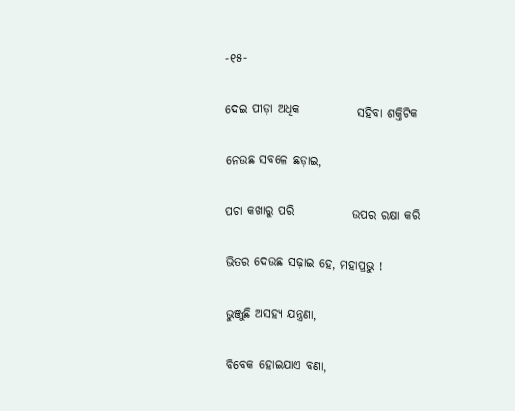-୧୫-

ଦେଇ ପୀଡ଼ା ଅଧିକ            ସହିବା ଶକ୍ତିଟିକ

ନେଉଛ ସବଳେ ଛଡ଼ାଇ,

ପଚା କଖାରୁ ପରି            ଉପର ରକ୍ଷା କରି

ଭିତର ଦେଉଛ ସଢ଼ାଇ ହେ, ମହାପ୍ରଭୁ !

ଭୁଞ୍ଜୁଛି ଅସହ୍ୟ ଯନ୍ତ୍ରଣା,

ବିବେକ ହୋଇଯାଏ ବଣା,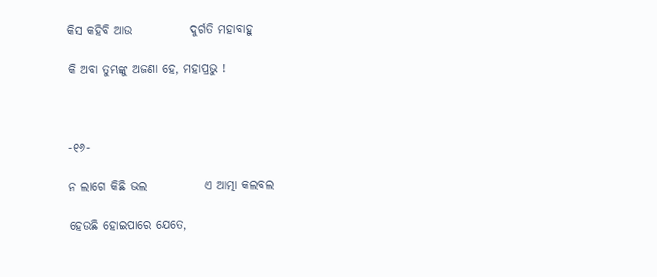କିସ କହିବି ଆଉ            ଦୁର୍ଗତି ମହାବାହୁ

କି ଅବା ତୁମ୍ଭଙ୍କୁ ଅଜଣା ହେ, ମହାପ୍ରଭୁ !



-୧୬-

ନ ଲାଗେ କିଛି ଭଲ            ଏ ଆତ୍ମା କଲବଲ

ହେଉଛି ହୋଇପାରେ ଯେତେ,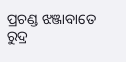ପ୍ରଚଣ୍ଡ ଝଞ୍ଜାବାତେ            ରୁଦ୍ର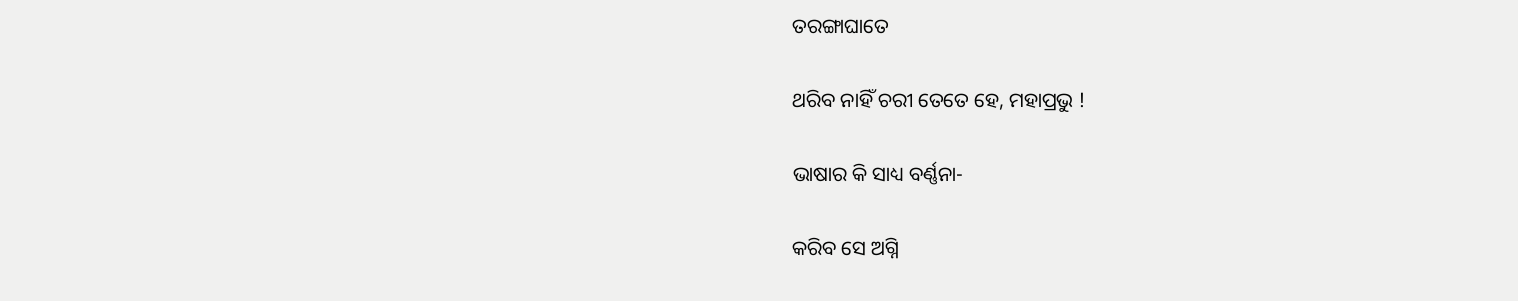ତରଙ୍ଗାଘାତେ

ଥରିବ ନାହିଁ ଚରୀ ତେତେ ହେ, ମହାପ୍ରଭୁ !

ଭାଷାର କି ସାଧ୍ୟ ବର୍ଣ୍ଣନା-

କରିବ ସେ ଅଗ୍ନି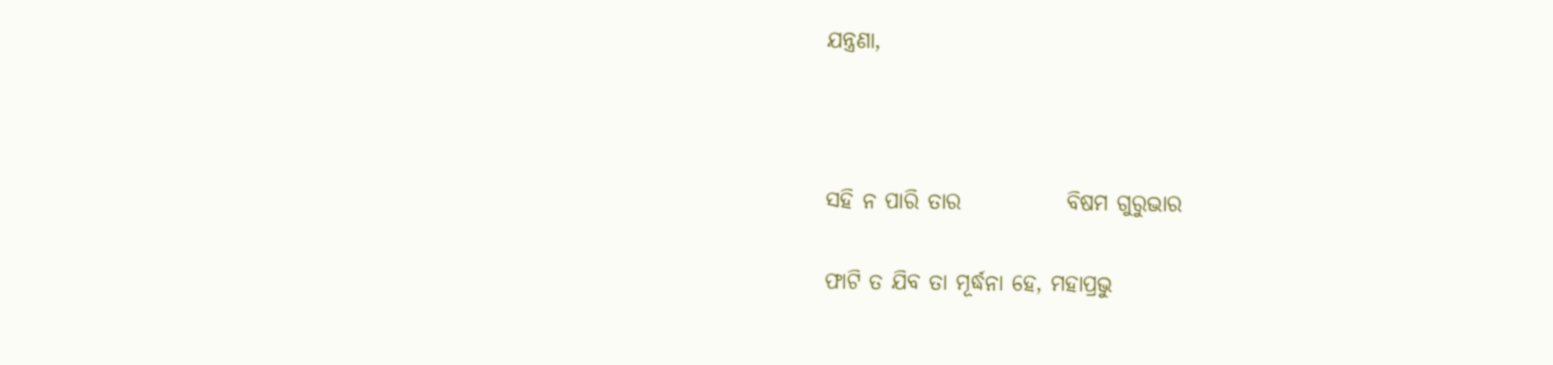ଯନ୍ତ୍ରଣା,



ସହି ନ ପାରି ତାର            ବିଷମ ଗୁରୁଭାର

ଫାଟି ତ ଯିବ ତା ମୂର୍ଦ୍ଧନା ହେ, ମହାପ୍ରଭୁ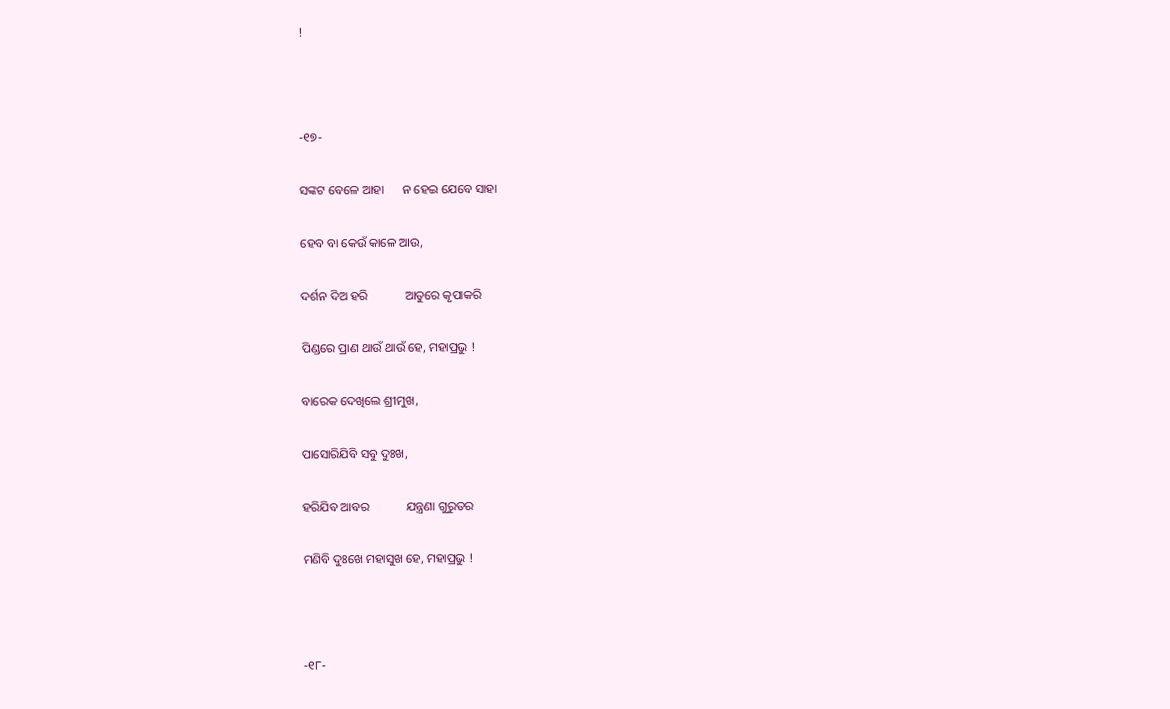!



-୧୭-

ସଙ୍କଟ ବେଳେ ଆହା      ନ ହେଇ ଯେବେ ସାହା

ହେବ ବା କେଉଁ କାଳେ ଆଉ,

ଦର୍ଶନ ଦିଅ ହରି            ଆତୁରେ କୃପାକରି

ପିଣ୍ଡରେ ପ୍ରାଣ ଥାଉଁ ଥାଉଁ ହେ, ମହାପ୍ରଭୁ !

ବାରେକ ଦେଖିଲେ ଶ୍ରୀମୁଖ,

ପାସୋରିଯିବି ସବୁ ଦୁଃଖ,

ହରିଯିବ ଆବର            ଯନ୍ତ୍ରଣା ଗୁରୁତର

ମଣିବି ଦୁଃଖେ ମହାସୁଖ ହେ, ମହାପ୍ରଭୁ !



-୧୮-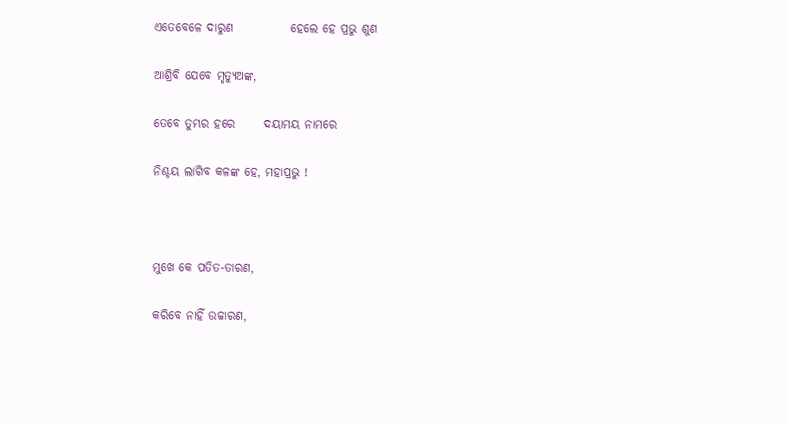ଏତେବେଳେ ଦାରୁଣ            ହେଲେ ହେ ପ୍ରଭୁ ଶୁଣ

ଆଶ୍ରିବି ଯେବେ ମୃତ୍ୟୁଅଙ୍କ,

ତେବେ ତୁମ୍ଭର ହରେ      ଦୟାମୟ ନାମରେ

ନିଶ୍ଚୟ ଲାଗିବ କଳଙ୍କ ହେ, ମହାପ୍ରଭୁ !



ମୁଖେ କେ ପତିତ-ତାରଣ,

କରିବେ ନାହିଁ ଉଚ୍ଚାରଣ,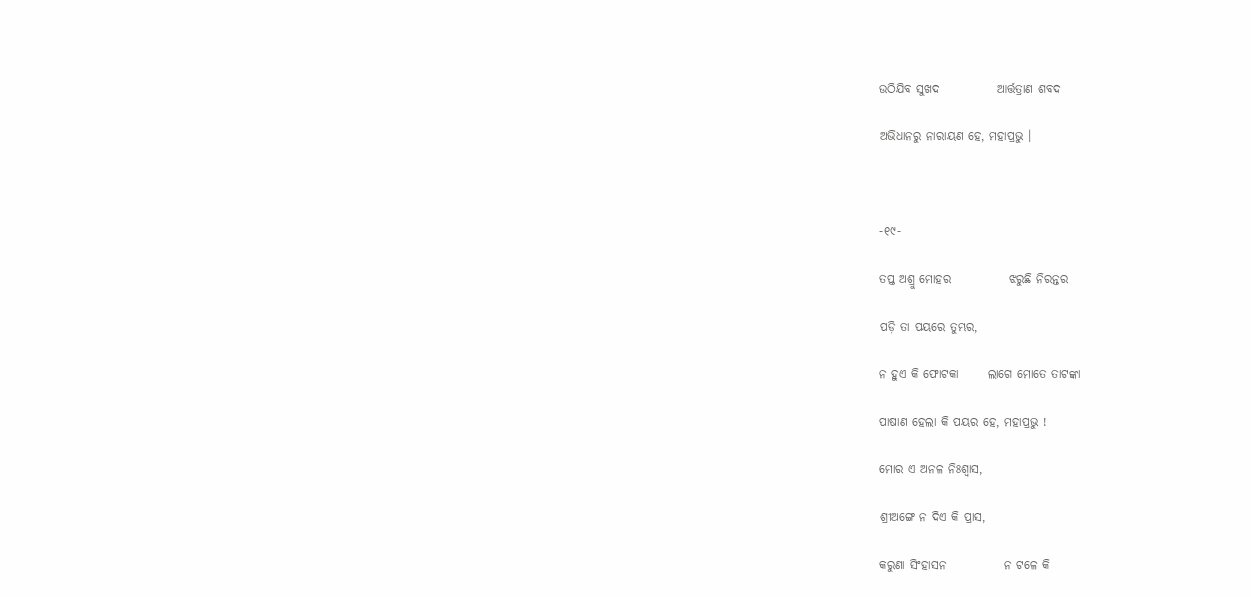ଉଠିଯିବ ସୁଖଦ            ଆର୍ତ୍ତତ୍ରାଣ ଶବଦ

ଅଭିଧାନରୁ ନାରାୟଣ ହେ, ମହାପ୍ରଭୁ ।



-୧୯-

ତପ୍ତ ଅଶ୍ରୁ ମୋହର            ଝରୁଛି ନିରନ୍ତର

ପଡ଼ି ତା ପୟରେ ତୁମ୍ଭର,

ନ ହୁଏ କି ଫୋଟକା      ଲାଗେ ମୋତେ ତାଟଙ୍କା

ପାଷାଣ ହେଲା କି ପୟର ହେ, ମହାପ୍ରଭୁ !

ମୋର ଏ ଅନଳ ନିଃଶ୍ୱାସ,

ଶ୍ରୀଅଙ୍ଗେ ନ ଦିଏ କି ପ୍ରାସ,

କରୁଣା ସିଂହାସନ            ନ ଟଳେ କି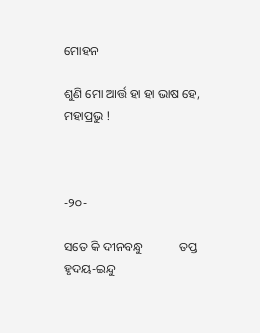ମୋହନ

ଶୁଣି ମୋ ଆର୍ତ୍ତ ହା ହା ଭାଷ ହେ, ମହାପ୍ରଭୁ !



-୨୦-

ସତେ କି ଦୀନବନ୍ଧୁ            ତପ୍ତ ହୃଦୟ-ଇନ୍ଦୁ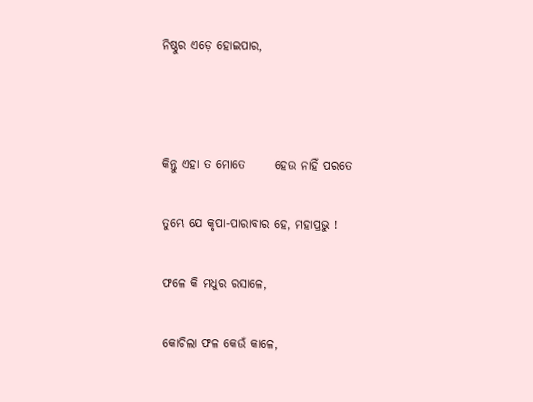ନିଷ୍ଠୁର ଏଡ଼େ ହୋଇପାର,



କିନ୍ତୁ ଏହା ତ ମୋତେ      ହେଉ ନାହିଁ ପରତେ

ତୁମ୍ଭେ ଯେ କୃପା-ପାରାବାର ହେ, ମହାପ୍ରଭୁ !

ଫଳେ କି ମଧୁର ରସାଳେ,

କୋଚିଲା ଫଳ କେଉଁ କାଳେ,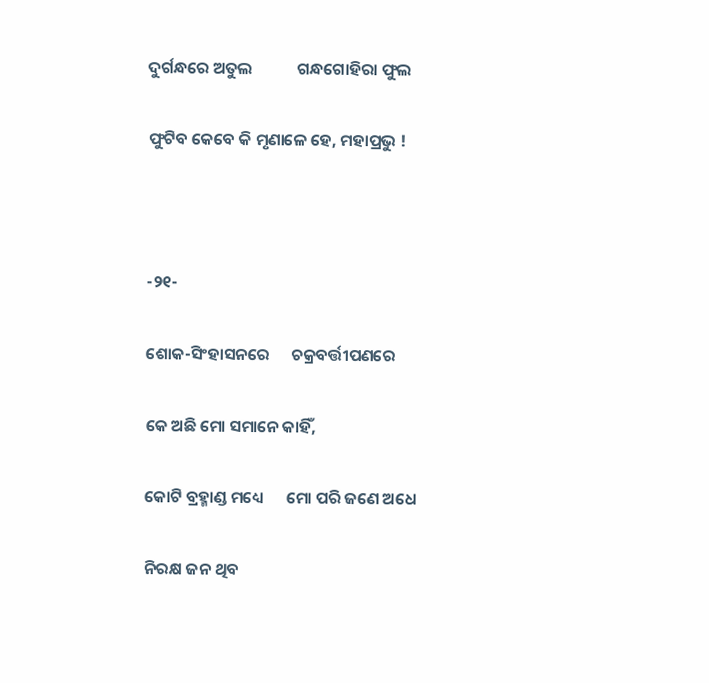ଦୁର୍ଗନ୍ଧରେ ଅତୁଲ            ଗନ୍ଧଗୋହିରା ଫୁଲ

ଫୁଟିବ କେବେ କି ମୃଣାଳେ ହେ, ମହାପ୍ରଭୁ !



-୨୧-

ଶୋକ-ସିଂହାସନରେ      ଚକ୍ରବର୍ତ୍ତୀପଣରେ

କେ ଅଛି ମୋ ସମାନେ କାହିଁ,

କୋଟି ବ୍ରହ୍ମାଣ୍ଡ ମଧ୍ୟେ      ମୋ ପରି ଜଣେ ଅଧେ

ନିରକ୍ଷ ଜନ ଥିବ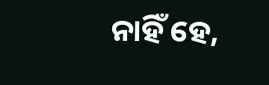ନାହିଁ ହେ,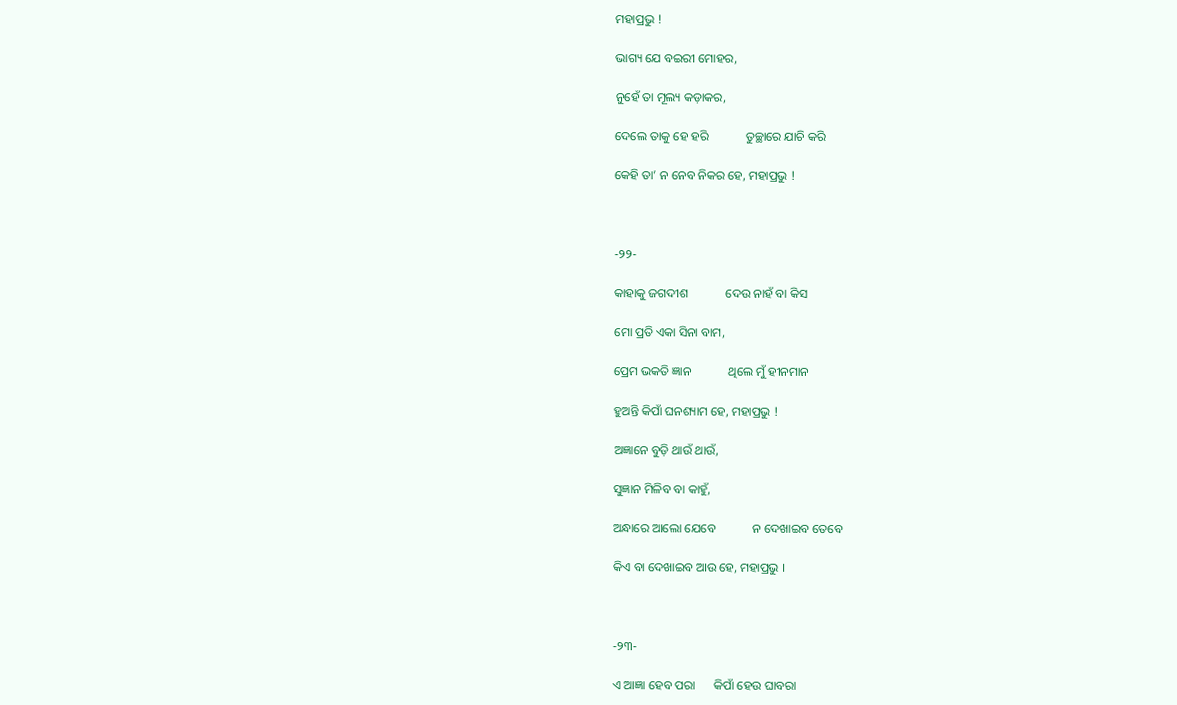ମହାପ୍ରଭୁ !

ଭାଗ୍ୟ ଯେ ବଇରୀ ମୋହର,

ନୁହେଁ ତା ମୂଲ୍ୟ କଡ଼ାକର,

ଦେଲେ ତାକୁ ହେ ହରି            ତୁଚ୍ଛାରେ ଯାଚି କରି

କେହି ତା’ ନ ନେବ ନିକର ହେ, ମହାପ୍ରଭୁ !



-୨୨-

କାହାକୁ ଜଗଦୀଶ            ଦେଉ ନାହଁ ବା କିସ

ମୋ ପ୍ରତି ଏକା ସିନା ବାମ,

ପ୍ରେମ ଭକତି ଜ୍ଞାନ            ଥିଲେ ମୁଁ ହୀନମାନ

ହୁଅନ୍ତି କିପାଁ ଘନଶ୍ୟାମ ହେ, ମହାପ୍ରଭୁ !

ଅଜ୍ଞାନେ ବୁଡ଼ି ଥାଉଁ ଥାଉଁ,

ସୁଜ୍ଞାନ ମିଳିବ ବା କାହୁଁ,

ଅନ୍ଧାରେ ଆଲୋ ଯେବେ            ନ ଦେଖାଇବ ତେବେ

କିଏ ବା ଦେଖାଇବ ଆଉ ହେ, ମହାପ୍ରଭୁ ।



-୨୩-

ଏ ଆଜ୍ଞା ହେବ ପରା      କିପାଁ ହେଉ ଘାବରା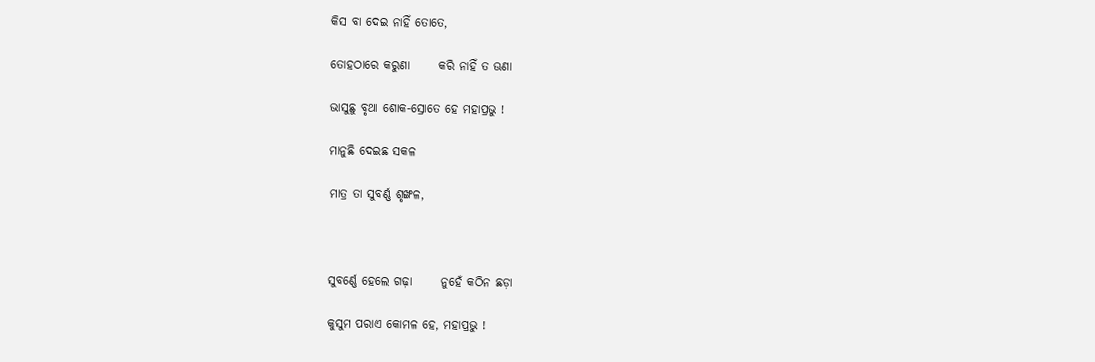କିସ ବା ଦେଇ ନାହିଁ ତୋତେ,

ତୋହଠାରେ କରୁଣା      କରି ନାହିଁ ତ ଊଣା

ଭାସୁଛୁ ବୃଥା ଶୋକ-ସ୍ରୋତେ ହେ ମହାପ୍ରଭୁ !

ମାନୁଛି ଦେଇଛ ସକଳ

ମାତ୍ର ତା ସୁବର୍ଣ୍ଣ ଶୃଙ୍ଖଳ,



ସୁବର୍ଣ୍ଣେ ହେଲେ ଗଢ଼ା      ନୁହେଁ କଠିନ ଛଡ଼ା

କୁସୁମ ପରାଏ କୋମଳ ହେ, ମହାପ୍ରଭୁ !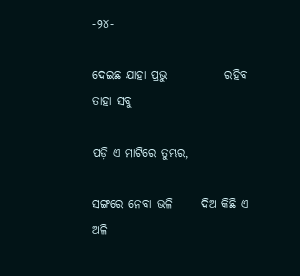-୨୪-

ଦେଇଛ ଯାହା ପ୍ରଭୁ            ରହିବ ତାହା ସବୁ

ପଡ଼ି ଏ ମାଟିରେ ତୁମ୍ଭର,

ସଙ୍ଗରେ ନେବା ଭଳି      ଦିଅ କିଛି ଏ ଅଳି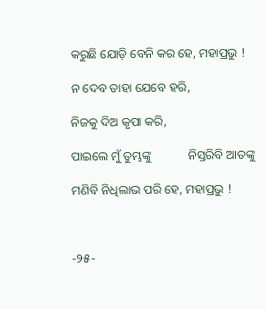କରୁଛି ଯୋଡ଼ି ବେନି କର ହେ, ମହାପ୍ରଭୁ !

ନ ଦେବ ତାହା ଯେବେ ହରି,

ନିଜକୁ ଦିଅ କୃପା କରି,

ପାଇଲେ ମୁଁ ତୁମ୍ଭଙ୍କୁ            ନିସ୍ତରିବି ଆତଙ୍କୁ

ମଣିବି ନିଧିଲାଭ ପରି ହେ, ମହାପ୍ରଭୁ !



-୨୫-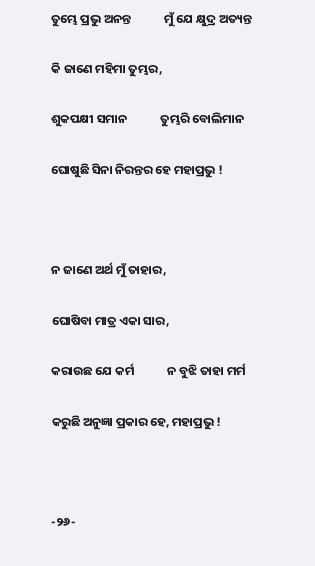ତୁମ୍ଭେ ପ୍ରଭୁ ଅନନ୍ତ            ମୁଁ ଯେ କ୍ଷୁଦ୍ର ଅତ୍ୟନ୍ତ

କି ଜାଣେ ମହିମା ତୁମ୍ଭର,

ଶୁକପକ୍ଷୀ ସମାନ            ତୁମ୍ଭରି ବୋଲିମାନ

ଘୋଷୁଛି ସିନା ନିରନ୍ତର ହେ ମହାପ୍ରଭୁ !



ନ ଜାଣେ ଅର୍ଥ ମୁଁ ତାହାର,

ଘୋଷିବା ମାତ୍ର ଏକା ସାର,

କରାଉଛ ଯେ କର୍ମ            ନ ବୁଝି ତାହା ମର୍ମ

କରୁଛି ଅନୁଜ୍ଞା ପ୍ରକାର ହେ, ମହାପ୍ରଭୁ !



-୨୬-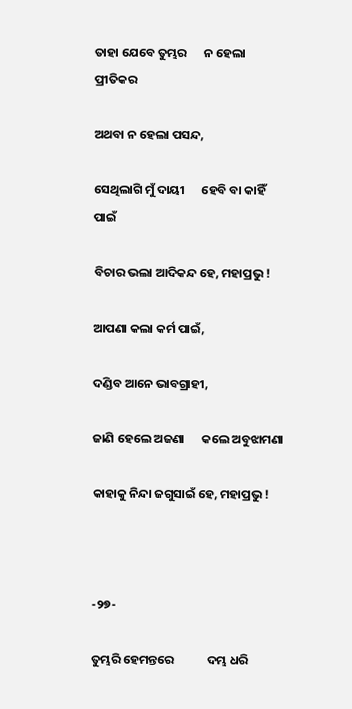ତାହା ଯେବେ ତୁମ୍ଭର      ନ ହେଲା ପ୍ରୀତିକର

ଅଥବା ନ ହେଲା ପସନ୍ଦ,

ସେଥିଲାଗି ମୁଁ ଦାୟୀ      ହେବି ବା କାହିଁ ପାଇଁ

ବିଚାର ଭଲା ଆଦିକନ୍ଦ ହେ, ମହାପ୍ରଭୁ !

ଆପଣା କଲା କର୍ମ ପାଇଁ,

ଦଣ୍ଡିବ ଆନେ ଭାବଗ୍ରାହୀ,

ଜାଣି ହେଲେ ଅଜଣା      କଲେ ଅବୁଝାମଣା

କାହାକୁ ନିନ୍ଦା ଜଗୁସାଇଁ ହେ, ମହାପ୍ରଭୁ !



-୨୭-

ତୁମ୍ଭରି ହେମନ୍ତରେ            ଦମ୍ଭ ଧରି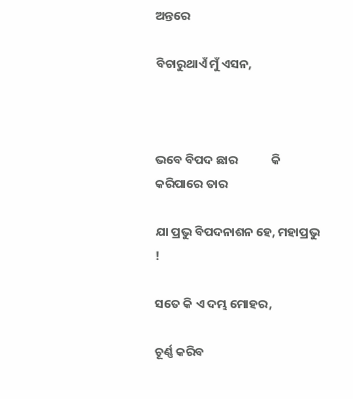ଅନ୍ତରେ

ବିଚାରୁଥାଏଁ ମୁଁ ଏସନ,



ଭବେ ବିପଦ ଛାର            କି କରିପାରେ ତାର

ଯା ପ୍ରଭୁ ବିପଦନାଶନ ହେ, ମହାପ୍ରଭୁ !

ସତେ କି ଏ ଦମ୍ଭ ମୋହର,

ଚୂର୍ଣ୍ଣ କରିବ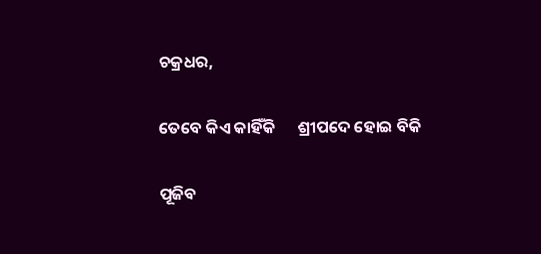ଚକ୍ରଧର,

ତେବେ କିଏ କାହିଁକି      ଶ୍ରୀପଦେ ହୋଇ ବିକି

ପୂଜିବ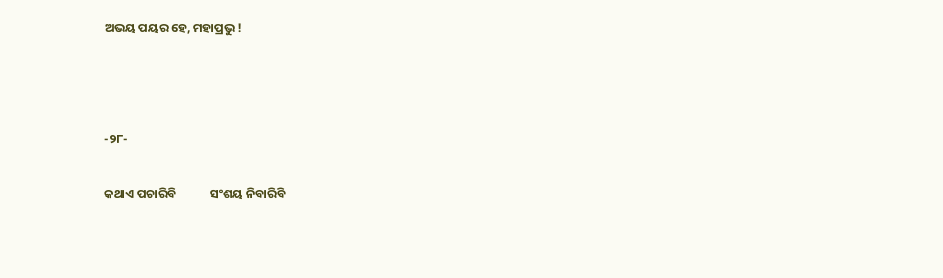ଅଭୟ ପୟର ହେ, ମହାପ୍ରଭୁ !



-୨୮-

କଥାଏ ପଚାରିବି            ସଂଶୟ ନିବାରିବି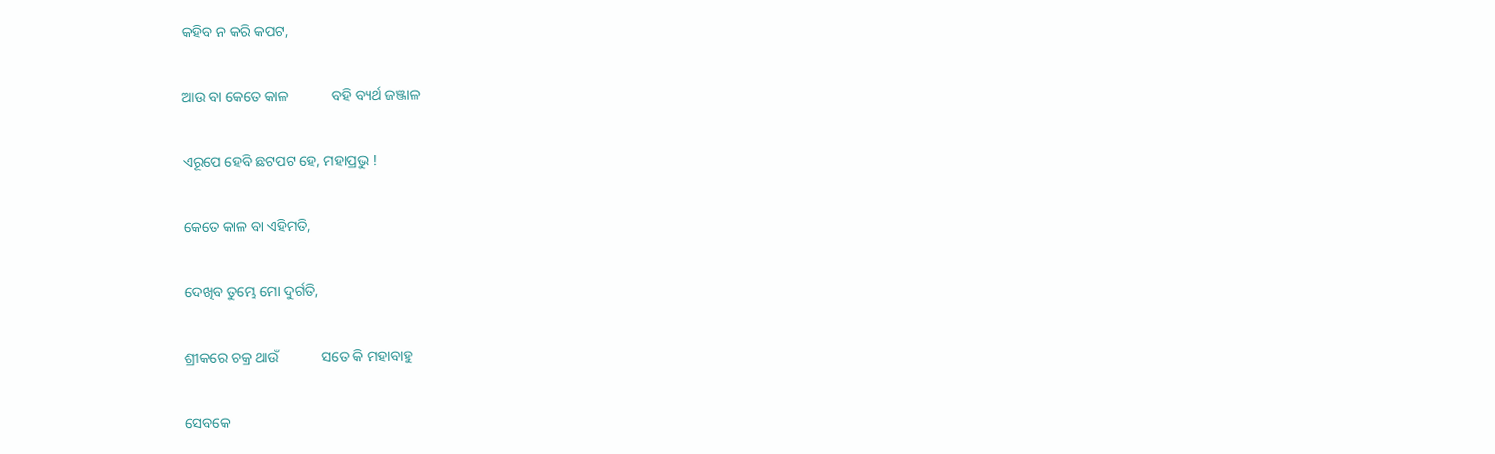କହିବ ନ କରି କପଟ,

ଆଉ ବା କେତେ କାଳ            ବହି ବ୍ୟର୍ଥ ଜଞ୍ଜାଳ

ଏରୂପେ ହେବି ଛଟପଟ ହେ, ମହାପ୍ରଭୁ !

କେତେ କାଳ ବା ଏହିମତି,

ଦେଖିବ ତୁମ୍ଭେ ମୋ ଦୁର୍ଗତି,

ଶ୍ରୀକରେ ଚକ୍ର ଥାଉଁ            ସତେ କି ମହାବାହୁ

ସେବକେ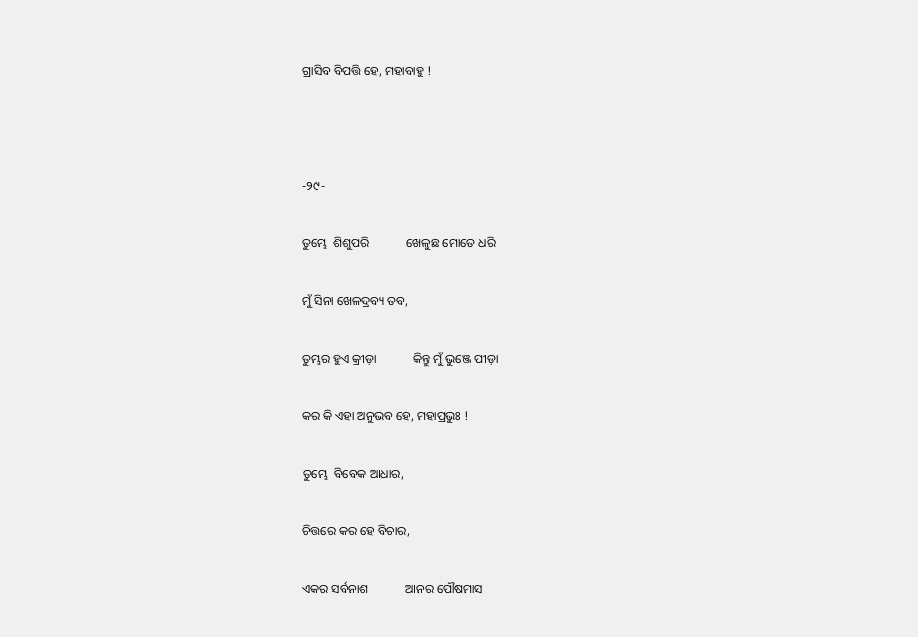ଗ୍ରାସିବ ବିପତ୍ତି ହେ, ମହାବାହୁ !



-୨୯-

ତୁମ୍ଭେ  ଶିଶୁପରି            ଖେଳୁଛ ମୋତେ ଧରି

ମୁଁ ସିନା ଖେଳଦ୍ରବ୍ୟ ତବ,

ତୁମ୍ଭର ହୁଏ କ୍ରୀଡ଼ା            କିନ୍ତୁ ମୁଁ ଭୁଞ୍ଜେ ପୀଡ଼ା

କର କି ଏହା ଅନୁଭବ ହେ, ମହାପ୍ରଭୁଃ !

ତୁମ୍ଭେ  ବିବେକ ଆଧାର,

ଚିତ୍ତରେ କର ହେ ବିଚାର,

ଏକର ସର୍ବନାଶ            ଆନର ପୌଷମାସ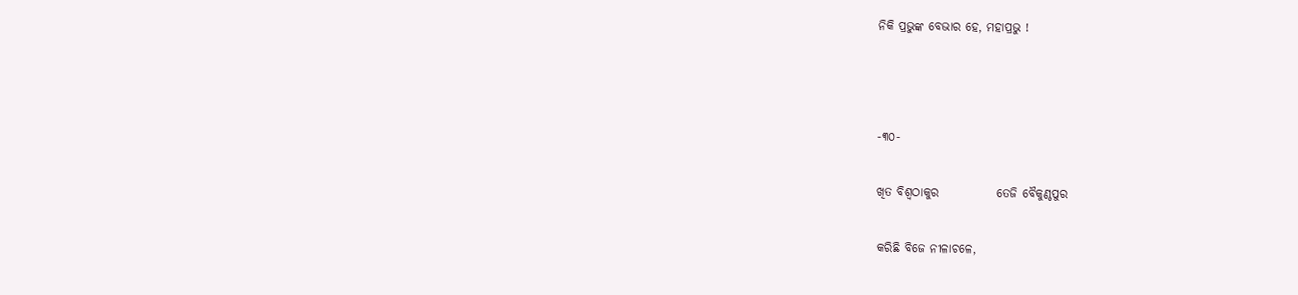ନିକି ପ୍ରଭୁଙ୍କ ବେଭାର ହେ, ମହାପ୍ରଭୁ !



-୩୦-

ଖିତ ବିଶ୍ୱଠାକୁର            ତେଜି ବୈକୁଣ୍ଠପୁର

କରିଛି ବିଜେ ନୀଳାଚଳେ,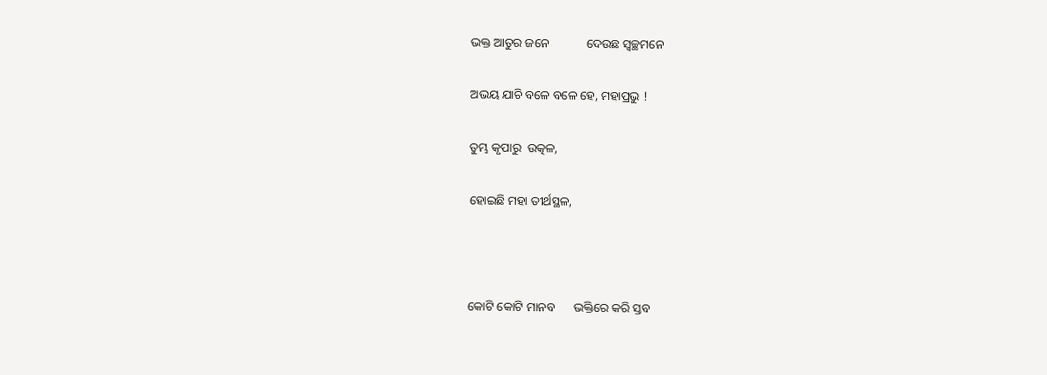ଭକ୍ତ ଆତୁର ଜନେ            ଦେଉଛ ସ୍ୱଚ୍ଛମନେ

ଅଭୟ ଯାଚି ବଳେ ବଳେ ହେ, ମହାପ୍ରଭୁ !

ତୁମ୍ଭ କୃପାରୁ  ଉତ୍କଳ,

ହୋଇଛି ମହା ତୀର୍ଥସ୍ଥଳ,



କୋଟି କୋଟି ମାନବ      ଭକ୍ତିରେ କରି ସ୍ତବ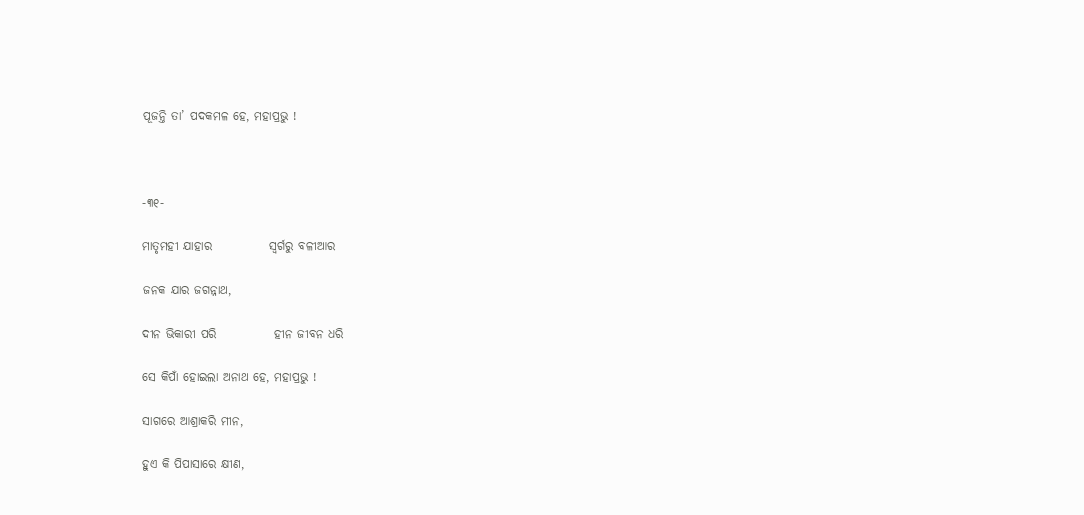ପୂଜନ୍ତି ତା’ ପଦକମଳ ହେ, ମହାପ୍ରଭୁ !



-୩୧-

ମାତୃମହୀ ଯାହାର            ସ୍ୱର୍ଗରୁ ବଳୀଆର

ଜନକ ଯାର ଜଗନ୍ନାଥ,

ଦୀନ ଭିକାରୀ ପରି            ହୀନ ଜୀବନ ଧରି

ସେ କିପାଁ ହୋଇଲା ଅନାଥ ହେ, ମହାପ୍ରଭୁ !

ସାଗରେ ଆଶ୍ରାକରି ମୀନ,

ହୁଏ କି ପିପାସାରେ କ୍ଷୀଣ,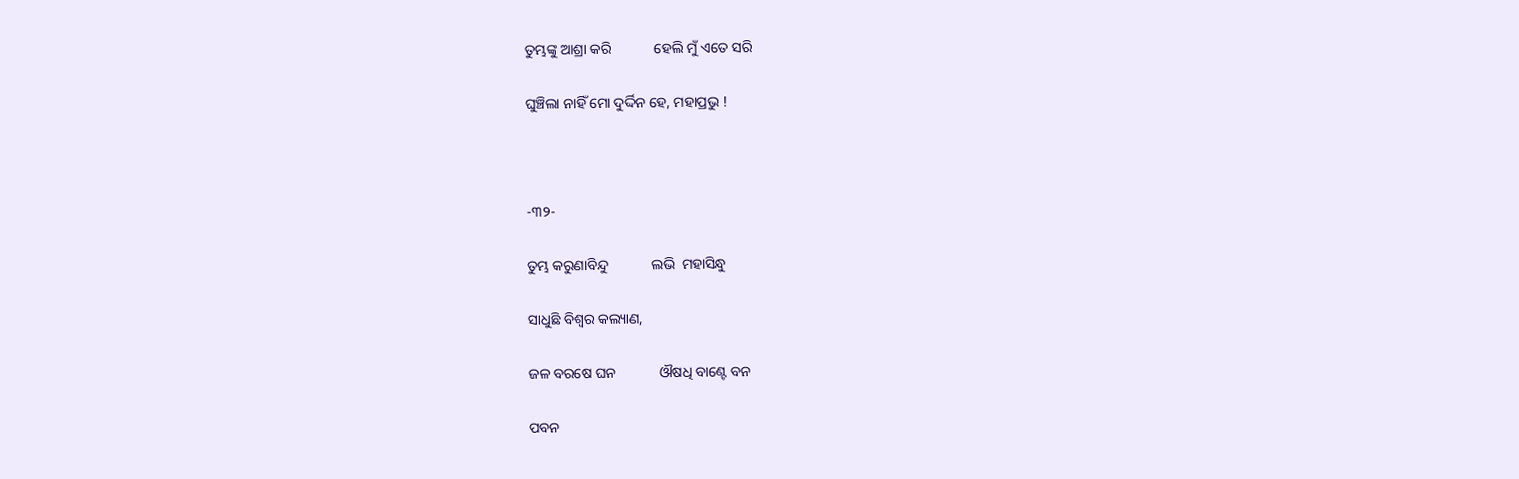ତୁମ୍ଭଙ୍କୁ ଆଶ୍ରା କରି            ହେଲି ମୁଁ ଏତେ ସରି

ଘୁଞ୍ଚିଲା ନାହିଁ ମୋ ଦୁର୍ଦ୍ଦିନ ହେ, ମହାପ୍ରଭୁ !



-୩୨-

ତୁମ୍ଭ କରୁଣାବିନ୍ଦୁ            ଲଭି  ମହାସିନ୍ଧୁ

ସାଧୁଛି ବିଶ୍ୱର କଲ୍ୟାଣ,

ଜଳ ବରଷେ ଘନ            ଔଷଧି ବାଣ୍ଟେ ବନ

ପବନ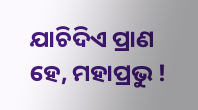ଯାଚିଦିଏ ପ୍ରାଣ ହେ, ମହାପ୍ରଭୁ !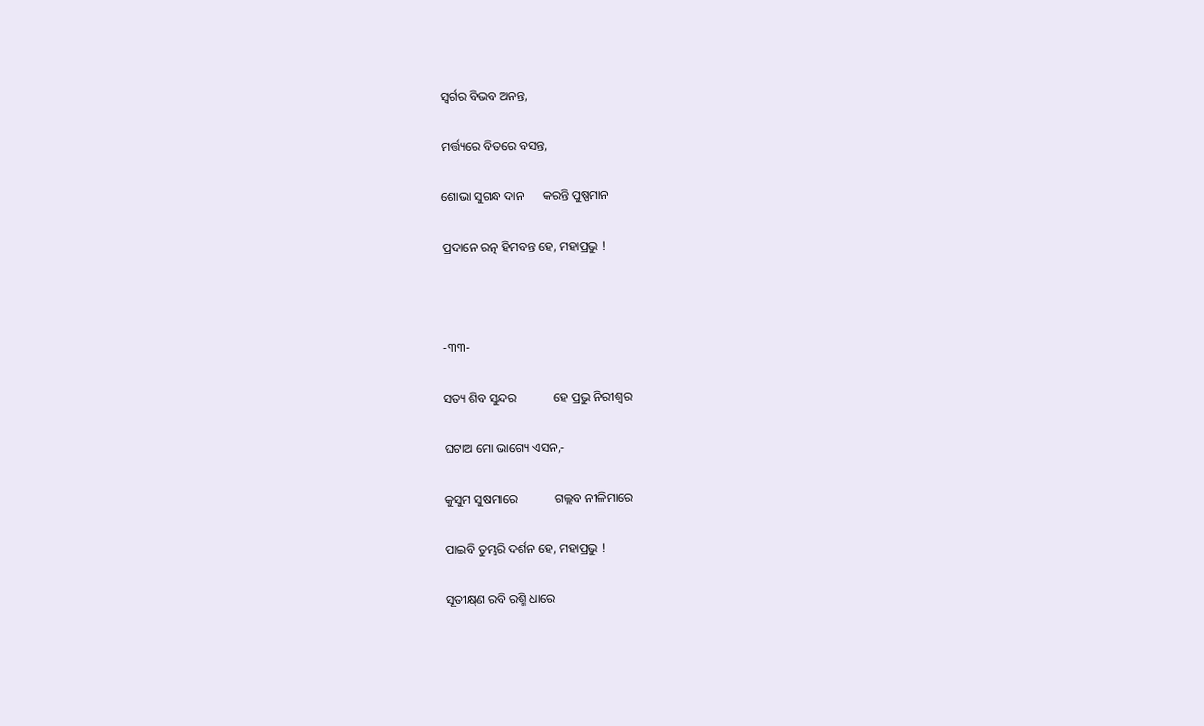ସ୍ୱର୍ଗର ବିଭବ ଅନନ୍ତ,

ମର୍ତ୍ତ୍ୟରେ ବିତରେ ବସନ୍ତ,

ଶୋଭା ସୁଗନ୍ଧ ଦାନ      କରନ୍ତି ପୁଷ୍ପମାନ

ପ୍ରଦାନେ ରତ୍ନ ହିମବନ୍ତ ହେ, ମହାପ୍ରଭୁ !



-୩୩-

ସତ୍ୟ ଶିବ ସୁନ୍ଦର            ହେ ପ୍ରଭୁ ନିରୀଶ୍ୱର

ଘଟାଅ ମୋ ଭାଗ୍ୟେ ଏସନ,-

କୁସୁମ ସୁଷମାରେ            ଗଲ୍ଲବ ନୀଳିମାରେ

ପାଇବି ତୁମ୍ଭରି ଦର୍ଶନ ହେ, ମହାପ୍ରଭୁ !

ସୂତୀକ୍ଷ୍‌ଣ ରବି ରଶ୍ମି ଧାରେ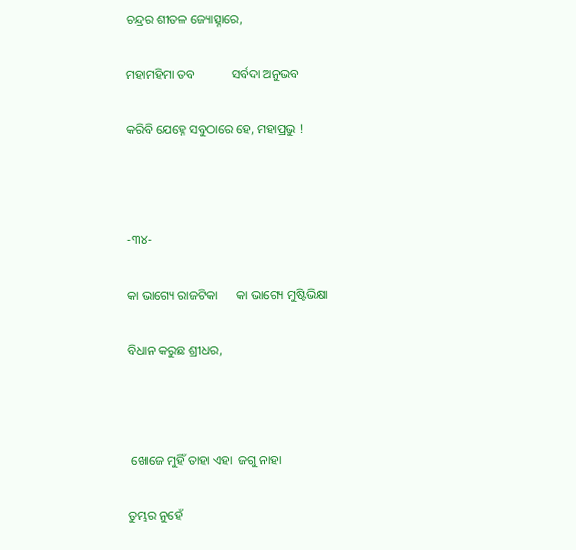ଚନ୍ଦ୍ରର ଶୀତଳ ଜ୍ୟୋତ୍ସ୍ନାରେ,

ମହାମହିମା ତବ            ସର୍ବଦା ଅନୁଭବ

କରିବି ଯେହ୍ନେ ସବୁଠାରେ ହେ, ମହାପ୍ରଭୁ !



-୩୪-

କା ଭାଗ୍ୟେ ରାଜଟିକା      କା ଭାଗ୍ୟେ ମୁଷ୍ଟିଭିକ୍ଷା

ବିଧାନ କରୁଛ ଶ୍ରୀଧର,



 ଖୋଜେ ମୁହିଁ ତାହା ଏହା  ଜଗୁ ନାହା

ତୁମ୍ଭର ନୁହେଁ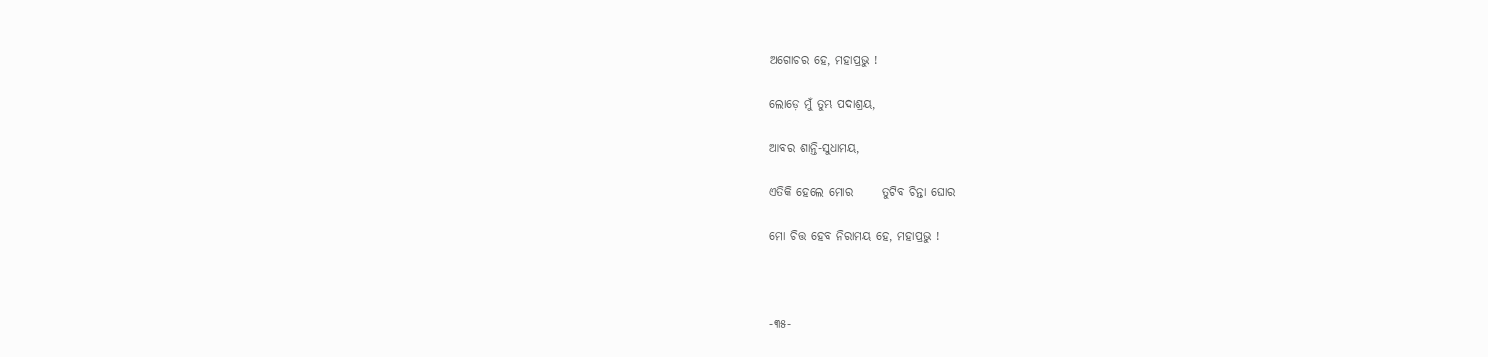ଅଗୋଚର ହେ, ମହାପ୍ରଭୁ !

ଲୋଡ଼େ ମୁଁ ତୁମ୍ଭ ପଦାଶ୍ରୟ,

ଆବର ଶାନ୍ତି-ସୁଧାମୟ,

ଏତିକି ହେଲେ ମୋର      ତୁଟିବ ଚିନ୍ତା ଘୋର

ମୋ ଚିତ୍ତ ହେବ ନିରାମୟ ହେ, ମହାପ୍ରଭୁ !



-୩୫-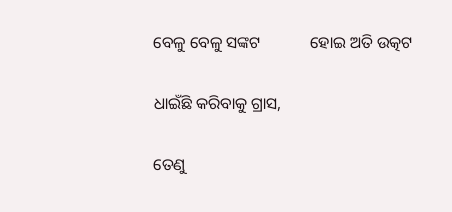ବେଳୁ ବେଳୁ ସଙ୍କଟ            ହୋଇ ଅତି ଉତ୍କଟ

ଧାଇଁଛି କରିବାକୁ ଗ୍ରାସ,

ତେଣୁ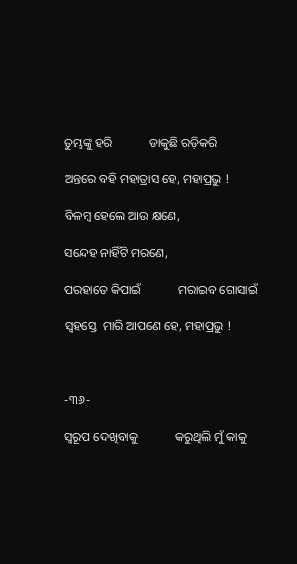ତୁମ୍ଭଙ୍କୁ ହରି            ଡାକୁଛି ରଡ଼ିକରି

ଅନ୍ତରେ ବହି ମହାତ୍ରାସ ହେ, ମହାପ୍ରଭୁ !

ବିଳମ୍ୱ ହେଲେ ଆଉ କ୍ଷଣେ,

ସନ୍ଦେହ ନାହିଁଟି ମରଣେ,

ପରହାତେ କିପାଇଁ            ମରାଇବ ଗୋସାଇଁ

ସ୍ୱହସ୍ତେ  ମାରି ଆପଣେ ହେ, ମହାପ୍ରଭୁ !



-୩୬-

ସ୍ୱରୂପ ଦେଖିବାକୁ            କରୁଥିଲି ମୁଁ କାକୁ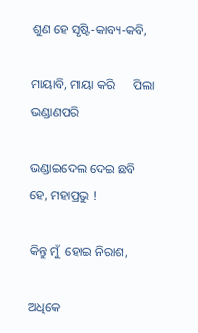ଶୁଣ ହେ ସୃଷ୍ଟି-କାବ୍ୟ-କବି,

ମାୟାବି, ମାୟା କରି      ପିଲା ଭଣ୍ଡାଣପରି

ଭଣ୍ଡାଇଦେଲ ଦେଇ ଛବି ହେ, ମହାପ୍ରଭୁ !

କିନ୍ତୁ ମୁଁ  ହୋଇ ନିରାଶ,

ଅଧିକେ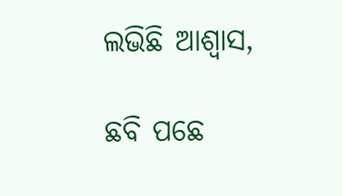ଲଭିଛି ଆଶ୍ୱାସ,

ଛବି ପଛେ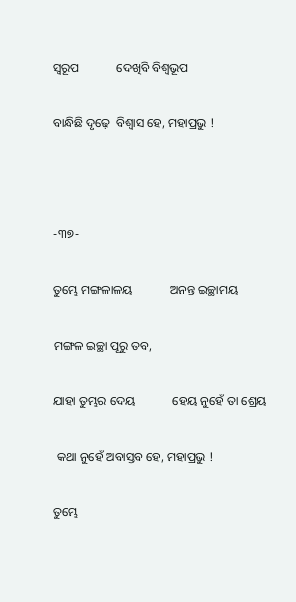ସ୍ୱରୂପ            ଦେଖିବି ବିଶ୍ୱଭୂପ

ବାନ୍ଧିଛି ଦୃଢ଼େ  ବିଶ୍ୱାସ ହେ, ମହାପ୍ରଭୁ !



-୩୭-

ତୁମ୍ଭେ ମଙ୍ଗଳାଳୟ            ଅନନ୍ତ ଇଚ୍ଛାମୟ

ମଙ୍ଗଳ ଇଚ୍ଛା ପୂରୁ ତବ,

ଯାହା ତୁମ୍ଭର ଦେୟ            ହେୟ ନୁହେଁ ତା ଶ୍ରେୟ

 କଥା ନୁହେଁ ଅବାସ୍ତବ ହେ, ମହାପ୍ରଭୁ !

ତୁମ୍ଭେ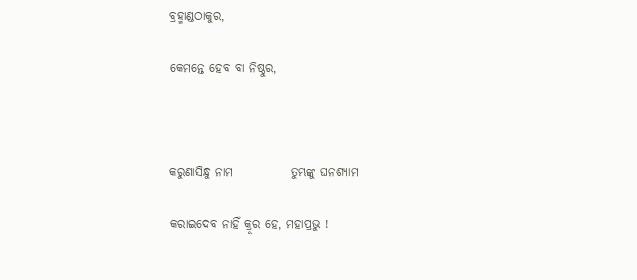ବ୍ରହ୍ମାଣ୍ଡଠାକୁର,

କେମନ୍ତେ ହେବ ବା ନିଷ୍ଠୁର,



କରୁଣାସିନ୍ଧୁ ନାମ            ତୁମ୍ଭଙ୍କୁ ଘନଶ୍ୟାମ

କରାଇଦେବ ନାହିଁ କ୍ରୂର ହେ, ମହାପ୍ରଭୁ !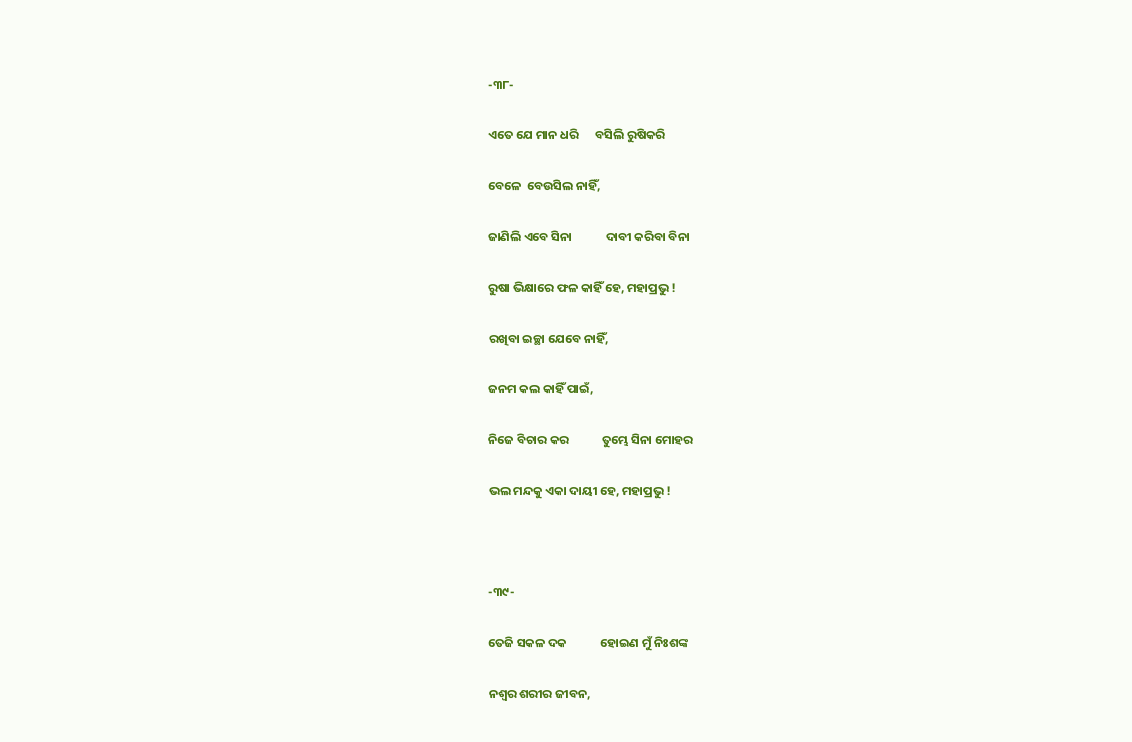-୩୮-

ଏତେ ଯେ ମାନ ଧରି      ବସିଲି ରୁଷିକରି

ବେଳେ  ବେଉସିଲ ନାହିଁ,

ଜାଣିଲି ଏବେ ସିନା            ଦାବୀ କରିବା ବିନା

ରୁଷା ଭିକ୍ଷାରେ ଫଳ କାହିଁ ହେ, ମହାପ୍ରଭୁ !

ରଖିବା ଇଚ୍ଛା ଯେବେ ନାହିଁ,

ଜନମ କଲ କାହିଁ ପାଇଁ,

ନିଜେ ବିଚାର କର            ତୁମ୍ଭେ ସିନା ମୋହର

ଭଲ ମନ୍ଦକୁ ଏକା ଦାୟୀ ହେ, ମହାପ୍ରଭୁ !



-୩୯-

ତେଜି ସକଳ ଦକ            ହୋଇଣ ମୁଁ ନିଃଶଙ୍କ

ନଶ୍ୱର ଶରୀର ଜୀବନ,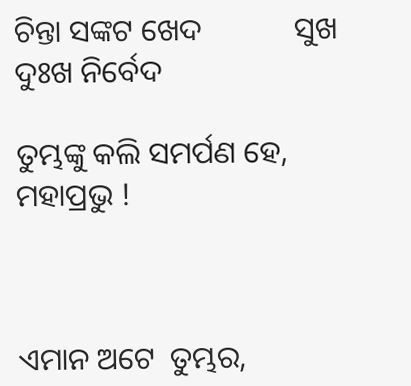ଚିନ୍ତା ସଙ୍କଟ ଖେଦ            ସୁଖ ଦୁଃଖ ନିର୍ବେଦ

ତୁମ୍ଭଙ୍କୁ କଲି ସମର୍ପଣ ହେ, ମହାପ୍ରଭୁ !



ଏମାନ ଅଟେ  ତୁମ୍ଭର,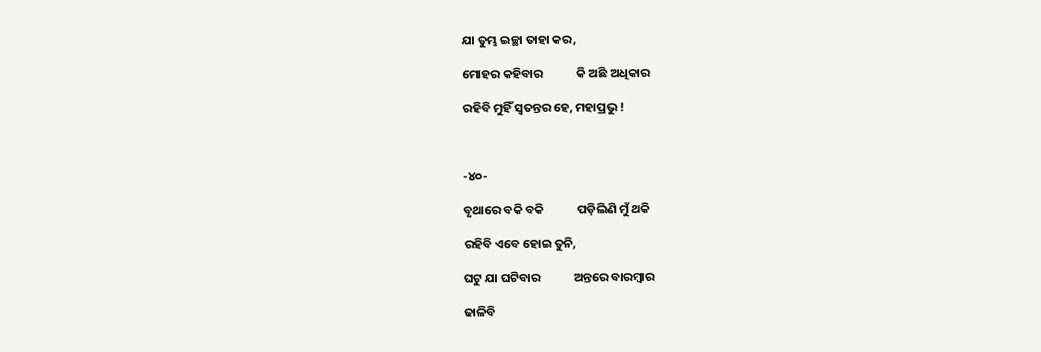ଯା ତୁମ୍ଭ ଇଚ୍ଛା ତାହା କର,

ମୋହର କହିବାର            କି ଅଛି ଅଧିକାର

ରହିବି ମୁହିଁ ସ୍ୱତନ୍ତର ହେ, ମହାପ୍ରଭୁ !



-୪୦-

ବୃଥାରେ ବକି ବକି            ପଡ଼ିଲିଣି ମୁଁ ଥକି

ରହିବି ଏବେ ହୋଇ ତୁନି,

ଘଟୁ ଯା ଘଟିବାର            ଅନ୍ତରେ ବାରମ୍ୱାର

ଢାଳିବି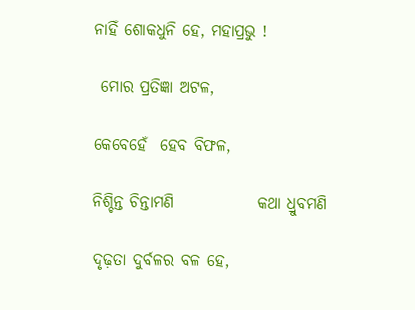ନାହିଁ ଶୋକଧୁନି ହେ, ମହାପ୍ରଭୁ !

 ମୋର ପ୍ରତିଜ୍ଞା ଅଟଳ,

କେବେହେଁ  ହେବ ବିଫଳ,

ନିଶ୍ଚିନ୍ତ ଚିନ୍ତାମଣି             କଥା ଧ୍ରୁବମଣି

ଦୃଢ଼ତା ଦୁର୍ବଳର ବଳ ହେ,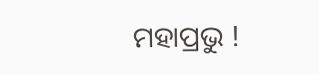ମହାପ୍ରଭୁ !